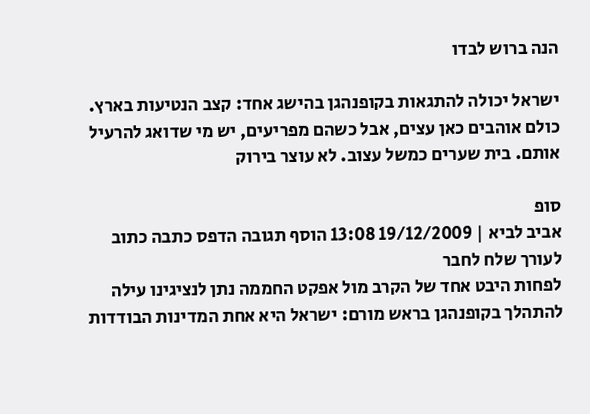הנה ברוש לבדו

ישראל יכולה להתגאות בקופנהגן בהישג אחד: קצב הנטיעות בארץ. כולם אוהבים כאן עצים, אבל כשהם מפריעים, יש מי שדואג להרעיל אותם. בית שערים כמשל עצוב. לא עוצר בירוק

סופ
אביב לביא | 19/12/2009 13:08 הוסף תגובה הדפס כתבה כתוב לעורך שלח לחבר
לפחות היבט אחד של הקרב מול אפקט החממה נתן לנציגינו עילה להתהלך בקופנהגן בראש מורם: ישראל היא אחת המדינות הבודדות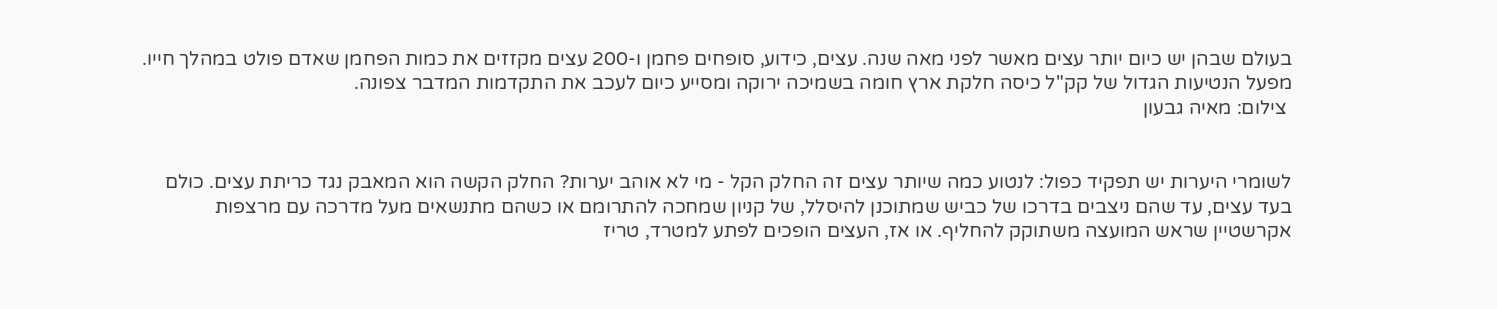בעולם שבהן יש כיום יותר עצים מאשר לפני מאה שנה. עצים, כידוע, סופחים פחמן ו-200 עצים מקזזים את כמות הפחמן שאדם פולט במהלך חייו. מפעל הנטיעות הגדול של קק"ל כיסה חלקת ארץ חומה בשמיכה ירוקה ומסייע כיום לעכב את התקדמות המדבר צפונה.
 צילום: מאיה גבעון


לשומרי היערות יש תפקיד כפול: לנטוע כמה שיותר עצים זה החלק הקל - מי לא אוהב יערות? החלק הקשה הוא המאבק נגד כריתת עצים. כולם בעד עצים, עד שהם ניצבים בדרכו של כביש שמתוכנן להיסלל, של קניון שמחכה להתרומם או כשהם מתנשאים מעל מדרכה עם מרצפות אקרשטיין שראש המועצה משתוקק להחליף. או אז, העצים הופכים לפתע למטרד, טריז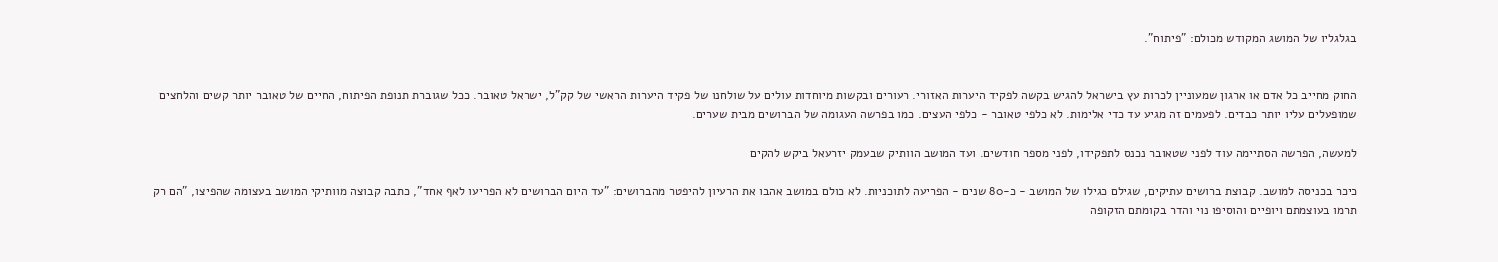בגלגליו של המושג המקודש מכולם: "פיתוח".


החוק מחייב כל אדם או ארגון שמעוניין לכרות עץ בישראל להגיש בקשה לפקיד היערות האזורי. רעורים ובקשות מיוחדות עולים על שולחנו של פקיד היערות הראשי של קק"ל, ישראל טאובר. ככל שגוברת תנופת הפיתוח, החיים של טאובר יותר קשים והלחצים שמופעלים עליו יותר כבדים. לפעמים זה מגיע עד כדי אלימות. לא כלפי טאובר - כלפי העצים. כמו בפרשה העגומה של הברושים מבית שערים.

למעשה, הפרשה הסתיימה עוד לפני שטאובר נכנס לתפקידו, לפני מספר חודשים. ועד המושב הוותיק שבעמק יזרעאל ביקש להקים

כיכר בכניסה למושב. קבוצת ברושים עתיקים, שגילם כגילו של המושב - כ-80 שנים - הפריעה לתוכניות. לא כולם במושב אהבו את הרעיון להיפטר מהברושים: "עד היום הברושים לא הפריעו לאף אחד", כתבה קבוצה מוותיקי המושב בעצומה שהפיצו, "הם רק תרמו בעוצמתם ויופיים והוסיפו נוי והדר בקומתם הזקופה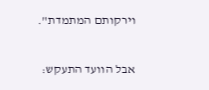וירקותם המתמדת".

אבל הוועד התעקש: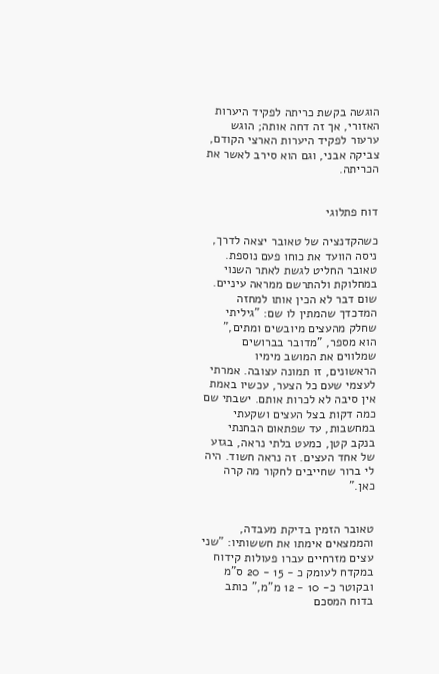הוגשה בקשת כריתה לפקיד היערות האזורי, אך זה דחה אותה; הוגש ערעור לפקיד היערות הארצי הקודם, צביקה אבני, וגם הוא סירב לאשר את הכריתה.


דוח פתלוגי

כשהקדנציה של טאובר יצאה לדרך, ניסה הוועד את כוחו פעם נוספת. טאובר החליט לגשת לאתר השנוי במחלוקת ולהתרשם ממראה עיניים. שום דבר לא הכין אותו למחזה המדכדך שהמתין לו שם: "גיליתי שחלק מהעצים מיובשים ומתים," הוא מספר, "מדובר בברושים שמלווים את המושב מימיו הראשונים, זו תמונה עצובה. אמרתי לעצמי שעם כל הצער, עכשיו באמת אין סיבה לא לכרות אותם. ישבתי שם כמה דקות בצל העצים ושקעתי במחשבות, עד שפתאום הבחנתי בנקב קטן, כמעט בלתי נראה, בגזע של אחד העצים. זה נראה חשוד. היה לי ברור שחייבים לחקור מה קרה כאן."


טאובר הזמין בדיקת מעבדה, והממצאים אימתו את חששותיו: "שני עצים מזרחיים עברו פעולות קידוח במקדח לעומק כ - 15 - 20 ס"מ ובקוטר כ- 10 - 12 מ"מ," כותב בדוח המסכם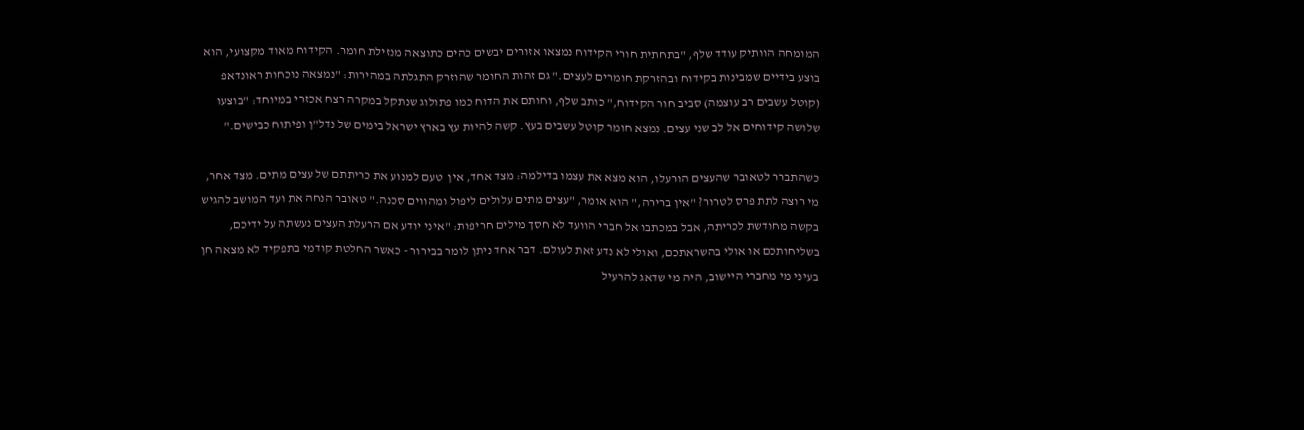המומחה הוותיק עודד שלף, "בתחתית חורי הקידוח נמצאו אזורים יבשים כהים כתוצאה מנזילת חומר. הקידוח מאוד מקצועי, הוא בוצע בידיים שמבינות בקידוח ובהזרקת חומרים לעצים." גם זהות החומר שהוזרק התגלתה במהירות: "נמצאה נוכחות ראונדאפ (קוטל עשבים רב עוצמה) סביב חור הקידוח," כותב שלף, וחותם את הדוח כמו פתולוג שנתקל במקרה רצח אכזרי במיוחד: "בוצעו שלושה קידוחים אל לב שני עצים. נמצא חומר קוטל עשבים בעץ. קשה להיות עץ בארץ ישראל בימים של נדל"ן ופיתוח כבישים."

כשהתברר לטאובר שהעצים הורעלו, הוא מצא את עצמו בדילמה: מצד אחד, אין  טעם למנוע את כריתתם של עצים מתים. מצד אחר, מי רוצה לתת פרס לטרור? "אין ברירה," הוא אומר, "עצים מתים עלולים ליפול ומהווים סכנה." טאובר הנחה את ועד המושב להגיש בקשה מחודשת לכריתה, אבל במכתבו אל חברי הוועד לא חסך מילים חריפות: "איני יודע אם הרעלת העצים נעשתה על ידיכם, בשליחותכם או אולי בהשראתכם, ואולי לא נדע זאת לעולם. דבר אחד ניתן לומר בבירור - כאשר החלטת קודמי בתפקיד לא מצאה חן בעיני מי מחברי היישוב, היה מי שדאג להרעיל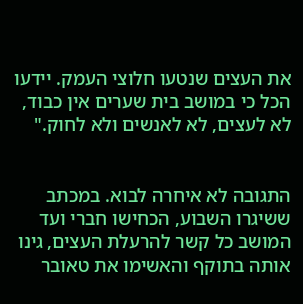את העצים שנטעו חלוצי העמק. יידעו הכל כי במושב בית שערים אין כבוד, לא לעצים, לא לאנשים ולא לחוק."


התגובה לא איחרה לבוא. במכתב ששיגרו השבוע, הכחישו חברי ועד המושב כל קשר להרעלת העצים, גינו אותה בתוקף והאשימו את טאובר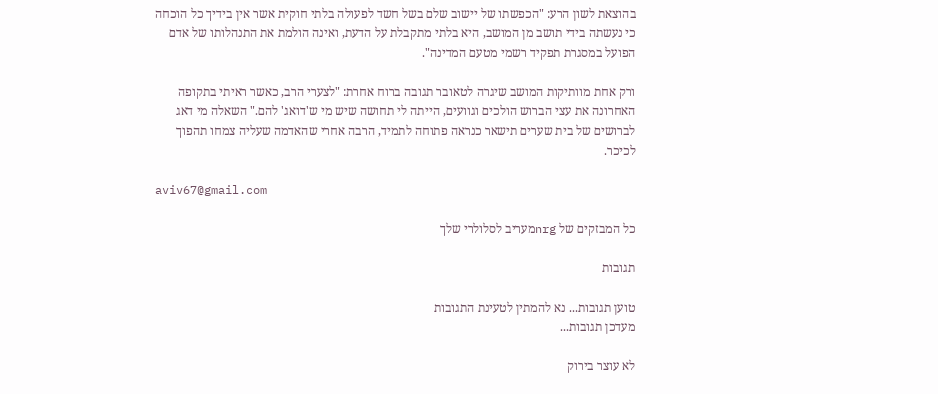בהוצאת לשון הרע: "הכפשתו של יישוב שלם בשל חשד לפעולה בלתי חוקית אשר אין בידיך כל הוכחה כי נעשתה בידי תושב מן המושב, היא בלתי מתקבלת על הדעת, ואינה הולמת את התנהלותו של אדם הפועל במסגרת תפקיד רשמי מטעם המדינה".

ורק אחת מוותיקות המושב שיגרה לטאובר תגובה ברוח אחרת: "לצערי הרב, כאשר ראיתי בתקופה האחרונה את עצי הברוש הולכים וגוועים, הייתה לי תחושה שיש מי ש'דואג' להם." השאלה מי דאג לברושים של בית שערים תישאר כנראה פתוחה לתמיד, הרבה אחרי שהאדמה שעליה צמחו תהפוך לכיכר.

aviv67@gmail.com

כל המבזקים של nrgמעריב לסלולרי שלך

תגובות

טוען תגובות... נא להמתין לטעינת התגובות
מעדכן תגובות...

לא עוצר בירוק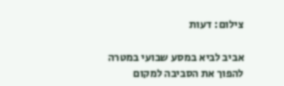צילום: דעות

אביב לביא במסע שבועי במטרה להפוך את הסביבה למקום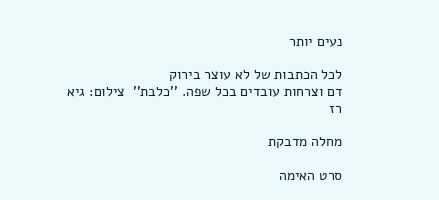נעים יותר

לכל הכתבות של לא עוצר בירוק
דם וצרחות עובדים בכל שפה. ''כלבת''  צילום: גיא רז

מחלה מדבקת

סרט האימה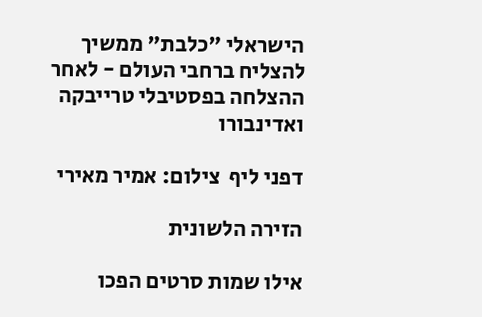הישראלי "כלבת" ממשיך להצליח ברחבי העולם - לאחר ההצלחה בפסטיבלי טרייבקה ואדינבורו

דפני ליף  צילום: אמיר מאירי

הזירה הלשונית

אילו שמות סרטים הפכו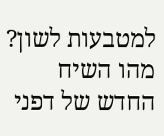למטבעות לשון? מהו השיח החדש של דפני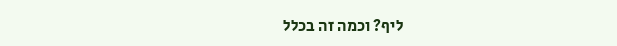ליף? וכמה זה בכלל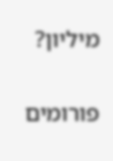מיליון?

פורומים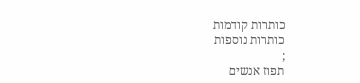כותרות קודמות
כותרות נוספות
;
תפוז אנשים